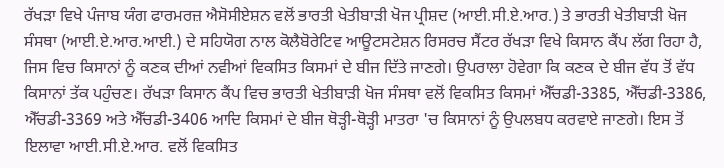ਰੱਖੜਾ ਵਿਖੇ ਪੰਜਾਬ ਯੰਗ ਫਾਰਮਰਜ਼ ਐਸੋਸੀਏਸ਼ਨ ਵਲੋਂ ਭਾਰਤੀ ਖੇਤੀਬਾੜੀ ਖੋਜ ਪ੍ਰੀਸ਼ਦ (ਆਈ.ਸੀ.ਏ.ਆਰ.) ਤੇ ਭਾਰਤੀ ਖੇਤੀਬਾੜੀ ਖੋਜ ਸੰਸਥਾ (ਆਈ.ਏ.ਆਰ.ਆਈ.) ਦੇ ਸਹਿਯੋਗ ਨਾਲ ਕੋਲੈਬੋਰੇਟਿਵ ਆਊਟਸਟੇਸ਼ਨ ਰਿਸਰਚ ਸੈਂਟਰ ਰੱਖੜਾ ਵਿਖੇ ਕਿਸਾਨ ਕੈਂਪ ਲੱਗ ਰਿਹਾ ਹੈ, ਜਿਸ ਵਿਚ ਕਿਸਾਨਾਂ ਨੂੰ ਕਣਕ ਦੀਆਂ ਨਵੀਆਂ ਵਿਕਸਿਤ ਕਿਸਮਾਂ ਦੇ ਬੀਜ ਦਿੱਤੇ ਜਾਣਗੇ। ਉਪਰਾਲਾ ਹੋਵੇਗਾ ਕਿ ਕਣਕ ਦੇ ਬੀਜ ਵੱਧ ਤੋਂ ਵੱਧ ਕਿਸਾਨਾਂ ਤੱਕ ਪਹੁੰਚਣ। ਰੱਖੜਾ ਕਿਸਾਨ ਕੈਂਪ ਵਿਚ ਭਾਰਤੀ ਖੇਤੀਬਾੜੀ ਖੋਜ ਸੰਸਥਾ ਵਲੋਂ ਵਿਕਸਿਤ ਕਿਸਮਾਂ ਐੱਚਡੀ-3385, ਐੱਚਡੀ-3386, ਐੱਚਡੀ-3369 ਅਤੇ ਐੱਚਡੀ-3406 ਆਦਿ ਕਿਸਮਾਂ ਦੇ ਬੀਜ ਥੋੜ੍ਹੀ-ਥੋੜ੍ਹੀ ਮਾਤਰਾ 'ਚ ਕਿਸਾਨਾਂ ਨੂੰ ਉਪਲਬਧ ਕਰਵਾਏ ਜਾਣਗੇ। ਇਸ ਤੋਂ ਇਲਾਵਾ ਆਈ.ਸੀ.ਏ.ਆਰ. ਵਲੋਂ ਵਿਕਸਿਤ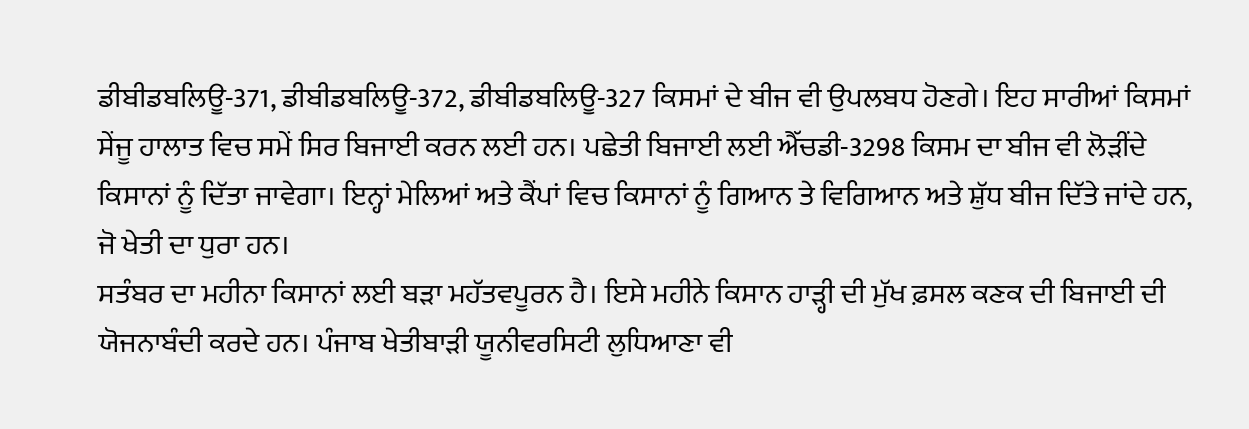ਡੀਬੀਡਬਲਿਊ-371, ਡੀਬੀਡਬਲਿਊ-372, ਡੀਬੀਡਬਲਿਊ-327 ਕਿਸਮਾਂ ਦੇ ਬੀਜ ਵੀ ਉਪਲਬਧ ਹੋਣਗੇ। ਇਹ ਸਾਰੀਆਂ ਕਿਸਮਾਂ ਸੇਂਜੂ ਹਾਲਾਤ ਵਿਚ ਸਮੇਂ ਸਿਰ ਬਿਜਾਈ ਕਰਨ ਲਈ ਹਨ। ਪਛੇਤੀ ਬਿਜਾਈ ਲਈ ਐੱਚਡੀ-3298 ਕਿਸਮ ਦਾ ਬੀਜ ਵੀ ਲੋੜੀਂਦੇ ਕਿਸਾਨਾਂ ਨੂੰ ਦਿੱਤਾ ਜਾਵੇਗਾ। ਇਨ੍ਹਾਂ ਮੇਲਿਆਂ ਅਤੇ ਕੈਂਪਾਂ ਵਿਚ ਕਿਸਾਨਾਂ ਨੂੰ ਗਿਆਨ ਤੇ ਵਿਗਿਆਨ ਅਤੇ ਸ਼ੁੱਧ ਬੀਜ ਦਿੱਤੇ ਜਾਂਦੇ ਹਨ, ਜੋ ਖੇਤੀ ਦਾ ਧੁਰਾ ਹਨ।
ਸਤੰਬਰ ਦਾ ਮਹੀਨਾ ਕਿਸਾਨਾਂ ਲਈ ਬੜਾ ਮਹੱਤਵਪੂਰਨ ਹੈ। ਇਸੇ ਮਹੀਨੇ ਕਿਸਾਨ ਹਾੜ੍ਹੀ ਦੀ ਮੁੱਖ ਫ਼ਸਲ ਕਣਕ ਦੀ ਬਿਜਾਈ ਦੀ ਯੋਜਨਾਬੰਦੀ ਕਰਦੇ ਹਨ। ਪੰਜਾਬ ਖੇਤੀਬਾੜੀ ਯੂਨੀਵਰਸਿਟੀ ਲੁਧਿਆਣਾ ਵੀ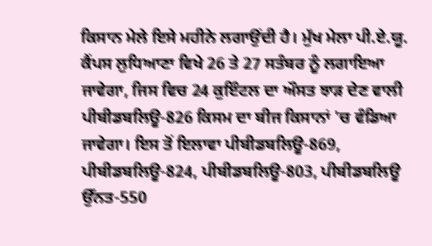ਕਿਸਾਨ ਮੇਲੇ ਇਸੇ ਮਹੀਨੇ ਲਗਾਉਂਦੀ ਹੈ। ਮੁੱਖ ਮੇਲਾ ਪੀ.ਏ.ਯੂ. ਕੈਂਪਸ ਲੁਧਿਆਣਾ ਵਿਖੇ 26 ਤੇ 27 ਸਤੰਬਰ ਨੂੰ ਲਗਾਇਆ ਜਾਵੇਗਾ, ਜਿਸ ਵਿਚ 24 ਕੁਇੰਟਲ ਦਾ ਔਸਤ ਝਾੜ ਦੇਣ ਵਾਲੀ ਪੀਬੀਡਬਲਿਊ-826 ਕਿਸਮ ਦਾ ਬੀਜ ਕਿਸਾਨਾਂ 'ਚ ਵੰਡਿਆ ਜਾਵੇਗਾ। ਇਸ ਤੋਂ ਇਲਾਵਾ ਪੀਬੀਡਬਲਿਊ-869, ਪੀਬੀਡਬਲਿਊ-824, ਪੀਬੀਡਬਲਿਊ-803, ਪੀਬੀਡਬਲਿਊ ਉੱਨਤ-550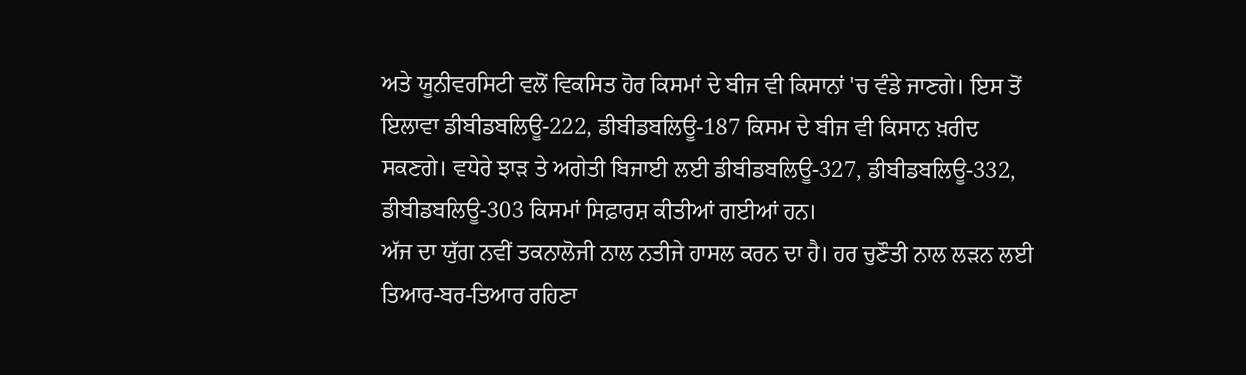ਅਤੇ ਯੂਨੀਵਰਸਿਟੀ ਵਲੋਂ ਵਿਕਸਿਤ ਹੋਰ ਕਿਸਮਾਂ ਦੇ ਬੀਜ ਵੀ ਕਿਸਾਨਾਂ 'ਚ ਵੰਡੇ ਜਾਣਗੇ। ਇਸ ਤੋਂ ਇਲਾਵਾ ਡੀਬੀਡਬਲਿਊ-222, ਡੀਬੀਡਬਲਿਊ-187 ਕਿਸਮ ਦੇ ਬੀਜ ਵੀ ਕਿਸਾਨ ਖ਼ਰੀਦ ਸਕਣਗੇ। ਵਧੇਰੇ ਝਾੜ ਤੇ ਅਗੇਤੀ ਬਿਜਾਈ ਲਈ ਡੀਬੀਡਬਲਿਊ-327, ਡੀਬੀਡਬਲਿਊ-332, ਡੀਬੀਡਬਲਿਊ-303 ਕਿਸਮਾਂ ਸਿਫ਼ਾਰਸ਼ ਕੀਤੀਆਂ ਗਈਆਂ ਹਨ।
ਅੱਜ ਦਾ ਯੁੱਗ ਨਵੀਂ ਤਕਨਾਲੋਜੀ ਨਾਲ ਨਤੀਜੇ ਹਾਸਲ ਕਰਨ ਦਾ ਹੈ। ਹਰ ਚੁਣੌਤੀ ਨਾਲ ਲੜਨ ਲਈ ਤਿਆਰ-ਬਰ-ਤਿਆਰ ਰਹਿਣਾ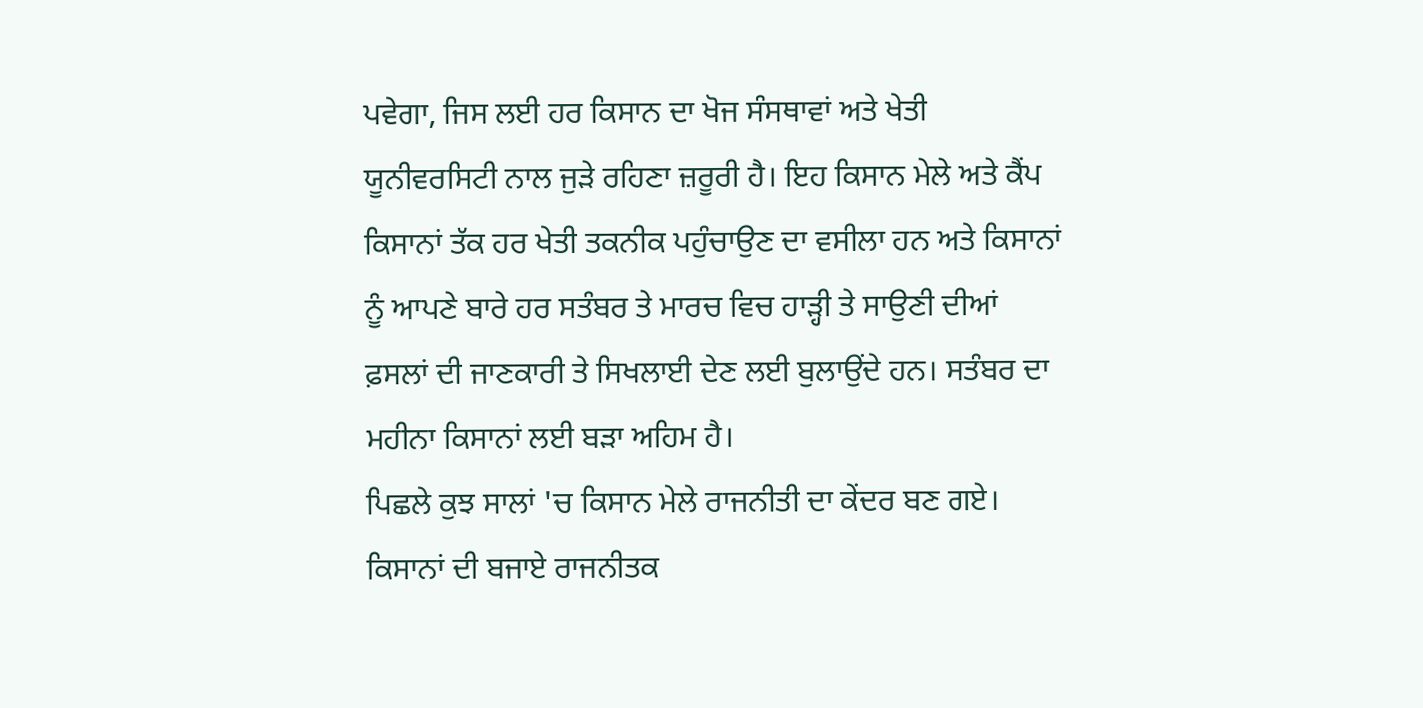ਪਵੇਗਾ, ਜਿਸ ਲਈ ਹਰ ਕਿਸਾਨ ਦਾ ਖੋਜ ਸੰਸਥਾਵਾਂ ਅਤੇ ਖੇਤੀ ਯੂਨੀਵਰਸਿਟੀ ਨਾਲ ਜੁੜੇ ਰਹਿਣਾ ਜ਼ਰੂਰੀ ਹੈ। ਇਹ ਕਿਸਾਨ ਮੇਲੇ ਅਤੇ ਕੈਂਪ ਕਿਸਾਨਾਂ ਤੱਕ ਹਰ ਖੇਤੀ ਤਕਨੀਕ ਪਹੁੰਚਾਉਣ ਦਾ ਵਸੀਲਾ ਹਨ ਅਤੇ ਕਿਸਾਨਾਂ ਨੂੰ ਆਪਣੇ ਬਾਰੇ ਹਰ ਸਤੰਬਰ ਤੇ ਮਾਰਚ ਵਿਚ ਹਾੜ੍ਹੀ ਤੇ ਸਾਉਣੀ ਦੀਆਂ ਫ਼ਸਲਾਂ ਦੀ ਜਾਣਕਾਰੀ ਤੇ ਸਿਖਲਾਈ ਦੇਣ ਲਈ ਬੁਲਾਉਂਦੇ ਹਨ। ਸਤੰਬਰ ਦਾ ਮਹੀਨਾ ਕਿਸਾਨਾਂ ਲਈ ਬੜਾ ਅਹਿਮ ਹੈ।
ਪਿਛਲੇ ਕੁਝ ਸਾਲਾਂ 'ਚ ਕਿਸਾਨ ਮੇਲੇ ਰਾਜਨੀਤੀ ਦਾ ਕੇਂਦਰ ਬਣ ਗਏ। ਕਿਸਾਨਾਂ ਦੀ ਬਜਾਏ ਰਾਜਨੀਤਕ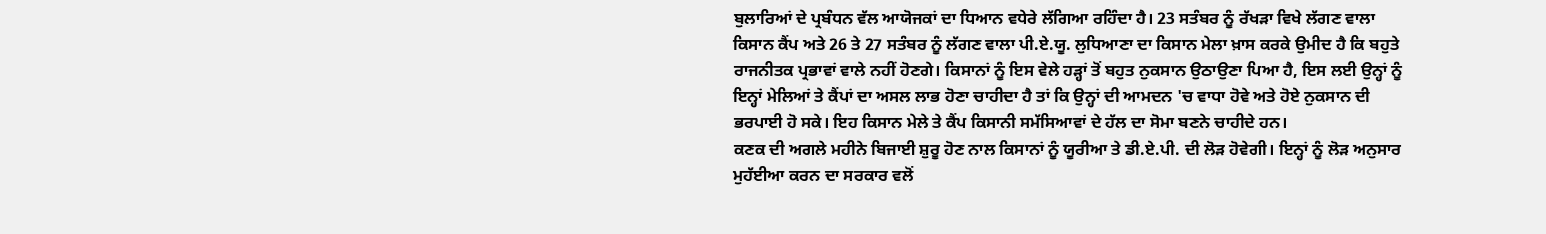ਬੁਲਾਰਿਆਂ ਦੇ ਪ੍ਰਬੰਧਨ ਵੱਲ ਆਯੋਜਕਾਂ ਦਾ ਧਿਆਨ ਵਧੇਰੇ ਲੱਗਿਆ ਰਹਿੰਦਾ ਹੈ। 23 ਸਤੰਬਰ ਨੂੰ ਰੱਖੜਾ ਵਿਖੇ ਲੱਗਣ ਵਾਲਾ ਕਿਸਾਨ ਕੈਂਪ ਅਤੇ 26 ਤੇ 27 ਸਤੰਬਰ ਨੂੰ ਲੱਗਣ ਵਾਲਾ ਪੀ.ਏ.ਯੂ. ਲੁਧਿਆਣਾ ਦਾ ਕਿਸਾਨ ਮੇਲਾ ਖ਼ਾਸ ਕਰਕੇ ਉਮੀਦ ਹੈ ਕਿ ਬਹੁਤੇ ਰਾਜਨੀਤਕ ਪ੍ਰਭਾਵਾਂ ਵਾਲੇ ਨਹੀਂ ਹੋਣਗੇ। ਕਿਸਾਨਾਂ ਨੂੰ ਇਸ ਵੇਲੇ ਹੜ੍ਹਾਂ ਤੋਂ ਬਹੁਤ ਨੁਕਸਾਨ ਉਠਾਉਣਾ ਪਿਆ ਹੈ, ਇਸ ਲਈ ਉਨ੍ਹਾਂ ਨੂੰ ਇਨ੍ਹਾਂ ਮੇਲਿਆਂ ਤੇ ਕੈਂਪਾਂ ਦਾ ਅਸਲ ਲਾਭ ਹੋਣਾ ਚਾਹੀਦਾ ਹੈ ਤਾਂ ਕਿ ਉਨ੍ਹਾਂ ਦੀ ਆਮਦਨ 'ਚ ਵਾਧਾ ਹੋਵੇ ਅਤੇ ਹੋਏ ਨੁਕਸਾਨ ਦੀ ਭਰਪਾਈ ਹੋ ਸਕੇ। ਇਹ ਕਿਸਾਨ ਮੇਲੇ ਤੇ ਕੈਂਪ ਕਿਸਾਨੀ ਸਮੱਸਿਆਵਾਂ ਦੇ ਹੱਲ ਦਾ ਸੋਮਾ ਬਣਨੇ ਚਾਹੀਦੇ ਹਨ।
ਕਣਕ ਦੀ ਅਗਲੇ ਮਹੀਨੇ ਬਿਜਾਈ ਸ਼ੁਰੂ ਹੋਣ ਨਾਲ ਕਿਸਾਨਾਂ ਨੂੰ ਯੂਰੀਆ ਤੇ ਡੀ.ਏ.ਪੀ. ਦੀ ਲੋੜ ਹੋਵੇਗੀ। ਇਨ੍ਹਾਂ ਨੂੰ ਲੋੜ ਅਨੁਸਾਰ ਮੁਹੱਈਆ ਕਰਨ ਦਾ ਸਰਕਾਰ ਵਲੋਂ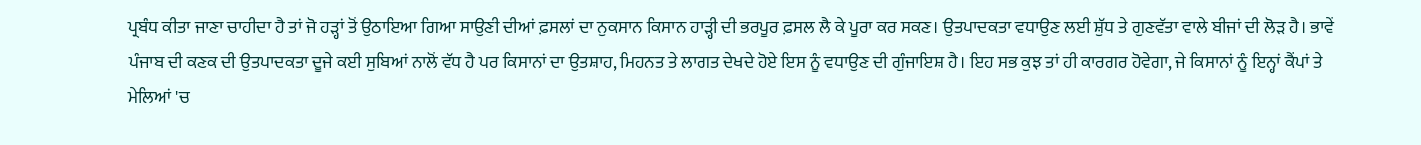ਪ੍ਰਬੰਧ ਕੀਤਾ ਜਾਣਾ ਚਾਹੀਦਾ ਹੈ ਤਾਂ ਜੋ ਹੜ੍ਹਾਂ ਤੋਂ ਉਠਾਇਆ ਗਿਆ ਸਾਉਣੀ ਦੀਆਂ ਫ਼ਸਲਾਂ ਦਾ ਨੁਕਸਾਨ ਕਿਸਾਨ ਹਾੜ੍ਹੀ ਦੀ ਭਰਪੂਰ ਫ਼ਸਲ ਲੈ ਕੇ ਪੂਰਾ ਕਰ ਸਕਣ। ਉਤਪਾਦਕਤਾ ਵਧਾਉਣ ਲਈ ਸ਼ੁੱਧ ਤੇ ਗੁਣਵੱਤਾ ਵਾਲੇ ਬੀਜਾਂ ਦੀ ਲੋੜ ਹੈ। ਭਾਵੇਂ ਪੰਜਾਬ ਦੀ ਕਣਕ ਦੀ ਉਤਪਾਦਕਤਾ ਦੂਜੇ ਕਈ ਸੁਬਿਆਂ ਨਾਲੋਂ ਵੱਧ ਹੈ ਪਰ ਕਿਸਾਨਾਂ ਦਾ ਉਤਸ਼ਾਹ, ਮਿਹਨਤ ਤੇ ਲਾਗਤ ਦੇਖਦੇ ਹੋਏ ਇਸ ਨੂੰ ਵਧਾਉਣ ਦੀ ਗੁੰਜਾਇਸ਼ ਹੈ। ਇਹ ਸਭ ਕੁਝ ਤਾਂ ਹੀ ਕਾਰਗਰ ਹੋਵੇਗਾ, ਜੇ ਕਿਸਾਨਾਂ ਨੂੰ ਇਨ੍ਹਾਂ ਕੈਂਪਾਂ ਤੇ ਮੇਲਿਆਂ 'ਚ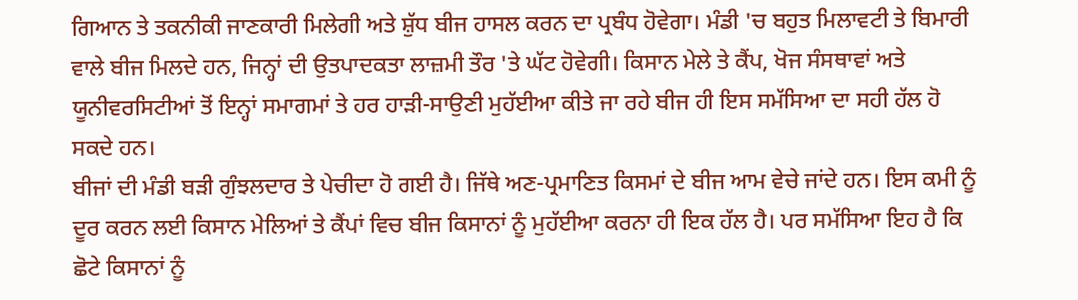ਗਿਆਨ ਤੇ ਤਕਨੀਕੀ ਜਾਣਕਾਰੀ ਮਿਲੇਗੀ ਅਤੇ ਸ਼ੁੱਧ ਬੀਜ ਹਾਸਲ ਕਰਨ ਦਾ ਪ੍ਰਬੰਧ ਹੋਵੇਗਾ। ਮੰਡੀ 'ਚ ਬਹੁਤ ਮਿਲਾਵਟੀ ਤੇ ਬਿਮਾਰੀ ਵਾਲੇ ਬੀਜ ਮਿਲਦੇ ਹਨ, ਜਿਨ੍ਹਾਂ ਦੀ ਉਤਪਾਦਕਤਾ ਲਾਜ਼ਮੀ ਤੌਰ 'ਤੇ ਘੱਟ ਹੋਵੇਗੀ। ਕਿਸਾਨ ਮੇਲੇ ਤੇ ਕੈਂਪ, ਖੋਜ ਸੰਸਥਾਵਾਂ ਅਤੇ ਯੂਨੀਵਰਸਿਟੀਆਂ ਤੋਂ ਇਨ੍ਹਾਂ ਸਮਾਗਮਾਂ ਤੇ ਹਰ ਹਾੜੀ-ਸਾਉਣੀ ਮੁਹੱਈਆ ਕੀਤੇ ਜਾ ਰਹੇ ਬੀਜ ਹੀ ਇਸ ਸਮੱਸਿਆ ਦਾ ਸਹੀ ਹੱਲ ਹੋ ਸਕਦੇ ਹਨ।
ਬੀਜਾਂ ਦੀ ਮੰਡੀ ਬੜੀ ਗੁੰਝਲਦਾਰ ਤੇ ਪੇਚੀਦਾ ਹੋ ਗਈ ਹੈ। ਜਿੱਥੇ ਅਣ-ਪ੍ਰਮਾਣਿਤ ਕਿਸਮਾਂ ਦੇ ਬੀਜ ਆਮ ਵੇਚੇ ਜਾਂਦੇ ਹਨ। ਇਸ ਕਮੀ ਨੂੰ ਦੂਰ ਕਰਨ ਲਈ ਕਿਸਾਨ ਮੇਲਿਆਂ ਤੇ ਕੈਂਪਾਂ ਵਿਚ ਬੀਜ ਕਿਸਾਨਾਂ ਨੂੰ ਮੁਹੱਈਆ ਕਰਨਾ ਹੀ ਇਕ ਹੱਲ ਹੈ। ਪਰ ਸਮੱਸਿਆ ਇਹ ਹੈ ਕਿ ਛੋਟੇ ਕਿਸਾਨਾਂ ਨੂੰ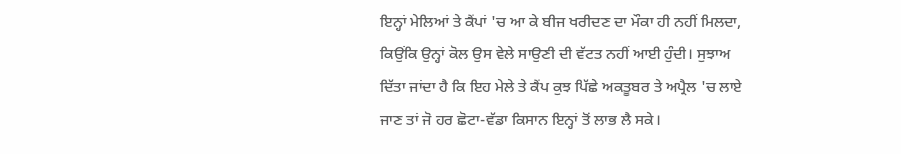ਇਨ੍ਹਾਂ ਮੇਲਿਆਂ ਤੇ ਕੈਂਪਾਂ 'ਚ ਆ ਕੇ ਬੀਜ ਖਰੀਦਣ ਦਾ ਮੌਕਾ ਹੀ ਨਹੀਂ ਮਿਲਦਾ, ਕਿਉਂਕਿ ਉਨ੍ਹਾਂ ਕੋਲ ਉਸ ਵੇਲੇ ਸਾਉਣੀ ਦੀ ਵੱਟਤ ਨਹੀਂ ਆਈ ਹੁੰਦੀ। ਸੁਝਾਅ ਦਿੱਤਾ ਜਾਂਦਾ ਹੈ ਕਿ ਇਹ ਮੇਲੇ ਤੇ ਕੈਂਪ ਕੁਝ ਪਿੱਛੇ ਅਕਤੂਬਰ ਤੇ ਅਪ੍ਰੈਲ 'ਚ ਲਾਏ ਜਾਣ ਤਾਂ ਜੋ ਹਰ ਛੋਟਾ-ਵੱਡਾ ਕਿਸਾਨ ਇਨ੍ਹਾਂ ਤੋਂ ਲਾਭ ਲੈ ਸਕੇ।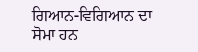ਗਿਆਨ-ਵਿਗਿਆਨ ਦਾ ਸੋਮਾ ਹਨ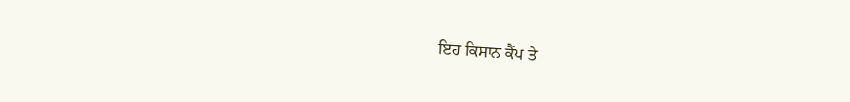ਇਹ ਕਿਸਾਨ ਕੈਂਪ ਤੇ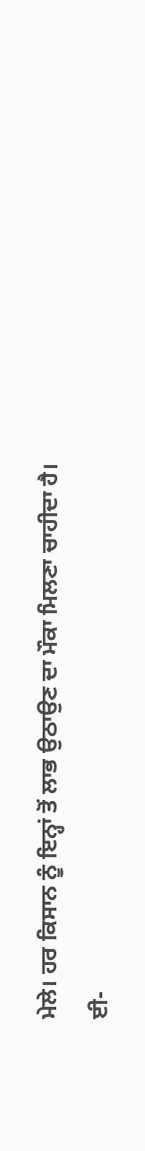ਮੇਲੇ। ਹਰ ਕਿਸਾਨ ਨੂੰ ਇਨ੍ਹਾਂ ਤੋਂ ਲਾਭ ਉਠਾਉਣ ਦਾ ਮੌਕਾ ਮਿਲਣਾ ਚਾਹੀਦਾ ਹੈ।
ਈ-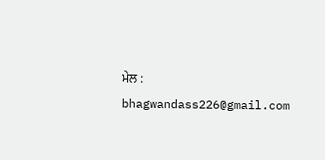ਮੇਲ : bhagwandass226@gmail.com